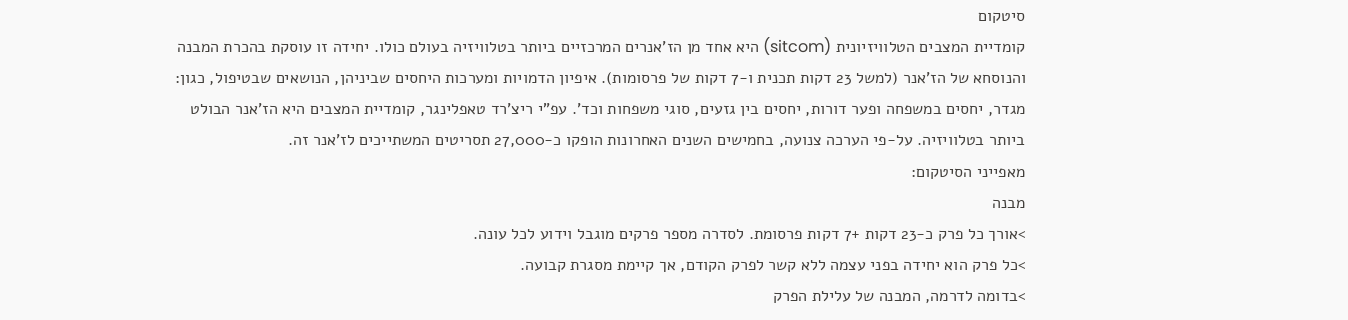סיטקום
קומדיית המצבים הטלוויזיונית (sitcom) היא אחד מן הז'אנרים המרכזיים ביותר בטלוויזיה בעולם כולו. יחידה זו עוסקת בהכרת המבנה והנוסחא של הז'אנר (למשל 23 דקות תכנית ו-7 דקות של פרסומות). איפיון הדמויות ומערכות היחסים שביניהן, הנושאים שבטיפול, כגון: מגדר, יחסים במשפחה ופער דורות, יחסים בין גזעים, סוגי משפחות וכד'. עפ"י ריצ'רד טאפלינגר, קומדיית המצבים היא הז'אנר הבולט ביותר בטלוויזיה. על-פי הערכה צנועה, בחמישים השנים האחרונות הופקו כ-27,000 תסריטים המשתייכים לז'אנר זה.
מאפייני הסיטקום:
מבנה
>אורך כל פרק כ-23 דקות +7 דקות פרסומת. לסדרה מספר פרקים מוגבל וידוע לכל עונה.
>כל פרק הוא יחידה בפני עצמה ללא קשר לפרק הקודם, אך קיימת מסגרת קבועה.
>בדומה לדרמה, המבנה של עלילת הפרק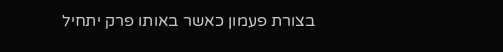בצורת פעמון כאשר באותו פרק יתחיל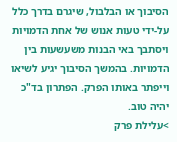הסיבוך או הבלבול, שיגרם בדרך כלל על-ידי טעות אנוש של אחת הדמויות ויסתבך באי הבנות משעשעות בין הדמויות. בהמשך הסיבוך יגיע לשיאו וייפתר באותו הפרק. הפתרון בד"כ יהיה טוב.
>עלילת פרק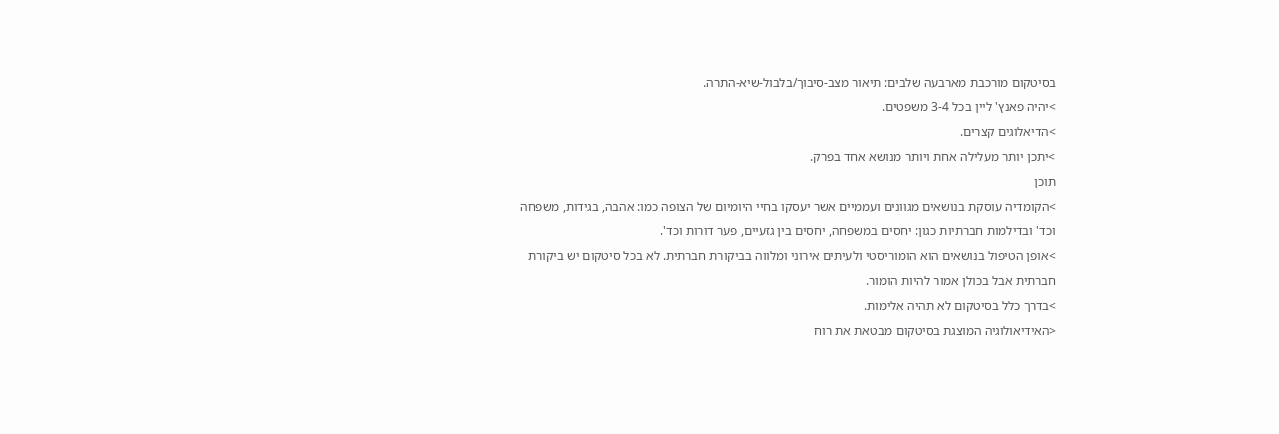בסיטקום מורכבת מארבעה שלבים: תיאור מצב-סיבוך/בלבול-שיא-התרה.
>יהיה פאנץ' ליין בכל 3-4 משפטים.
>הדיאלוגים קצרים.
>יתכן יותר מעלילה אחת ויותר מנושא אחד בפרק.
תוכן
>הקומדיה עוסקת בנושאים מגוונים ועממיים אשר יעסקו בחיי היומיום של הצופה כמו: אהבה, בגידות, משפחה וכד' ובדילמות חברתיות כגון: יחסים במשפחה, יחסים בין גזעיים, פער דורות וכד'.
>אופן הטיפול בנושאים הוא הומוריסטי ולעיתים אירוני ומלווה בביקורת חברתית. לא בכל סיטקום יש ביקורת חברתית אבל בכולן אמור להיות הומור.
>בדרך כלל בסיטקום לא תהיה אלימות.
<האידיאולוגיה המוצגת בסיטקום מבטאת את רוח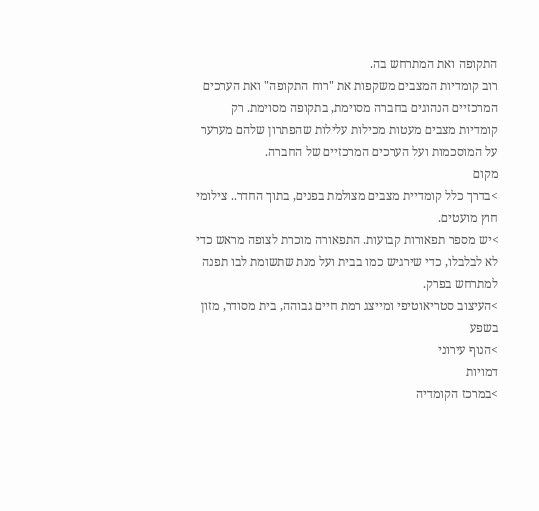התקופה ואת המתרחש בה.
רוב קומדיות המצבים משקפות את "רוח התקופה" ואת הערכים המרכזיים הנהוגים בחברה מסוימת, בתקופה מסוימת. רק קומדיות מצבים מעטות מכילות עלילות שהפתרון שלהם מערער על המוסכמות ועל הערכים המרכזיים של החברה.
מקום
>בדרך כלל קומדיית מצבים מצולמת בפנים, בתוך החדר.. צילומי חוץ מועטים.
>יש מספר תפאורות קבועות. התפאורה מוכרת לצופה מראש כדי לא לבלבלו, כדי שירגיש כמו בבית ועל מנת שתשומת לבו תפנה למתרחש בפרק.
>העיצוב סטריאוטיפי ומייצג רמת חיים גבוהה, בית מסודר, מזון בשפע
>הנוף עירוני
דמויות
>במרכז הקומדיה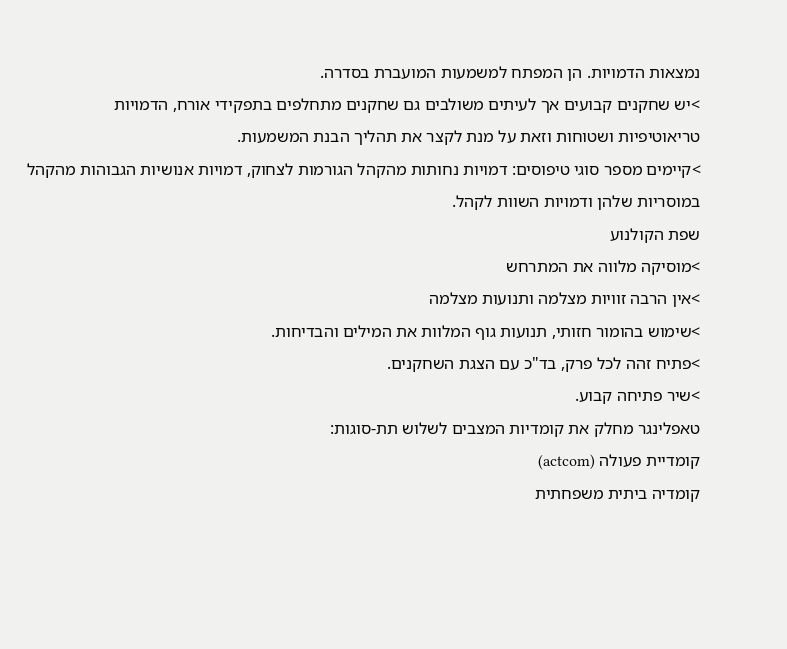נמצאות הדמויות. הן המפתח למשמעות המועברת בסדרה.
>יש שחקנים קבועים אך לעיתים משולבים גם שחקנים מתחלפים בתפקידי אורח, הדמויות
טריאוטיפיות ושטוחות וזאת על מנת לקצר את תהליך הבנת המשמעות.
>קיימים מספר סוגי טיפוסים: דמויות נחותות מהקהל הגורמות לצחוק, דמויות אנושיות הגבוהות מהקהל במוסריות שלהן ודמויות השוות לקהל.
שפת הקולנוע
>מוסיקה מלווה את המתרחש
>אין הרבה זוויות מצלמה ותנועות מצלמה
>שימוש בהומור חזותי, תנועות גוף המלוות את המילים והבדיחות.
>פתיח זהה לכל פרק, בד"כ עם הצגת השחקנים.
>שיר פתיחה קבוע.
טאפלינגר מחלק את קומדיות המצבים לשלוש תת-סוגות:
קומדיית פעולה (actcom)
קומדיה ביתית משפחתית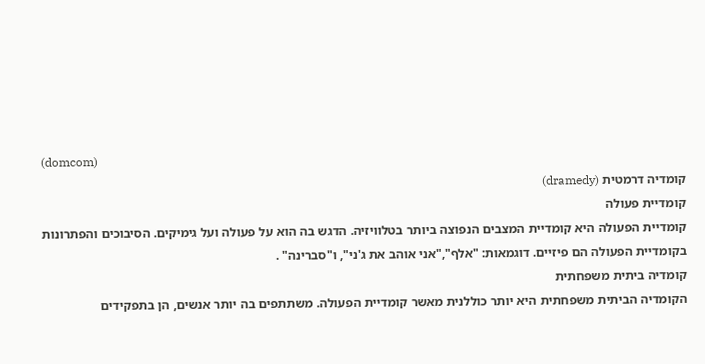(domcom)
קומדיה דרמטית (dramedy)
קומדיית פעולה
קומדיית הפעולה היא קומדיית המצבים הנפוצה ביותר בטלוויזיה. הדגש בה הוא על פעולה ועל גימיקים. הסיבוכים והפתרונות בקומדיית הפעולה הם פיזיים. דוגמאות: "אלף","אני אוהב את ג'ני", ו"סברינה" .
קומדיה ביתית משפחתית
הקומדיה הביתית משפחתית היא יותר כוללנית מאשר קומדיית הפעולה. משתתפים בה יותר אנשים, הן בתפקידים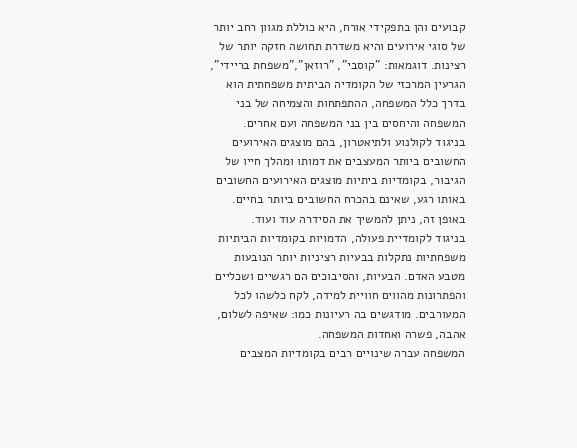קבועים והן בתפקידי אורח, היא כוללת מגוון רחב יותר של סוגי אירועים והיא משדרת תחושה חזקה יותר של רצינות. דוגמאות: "קוסבי", "רוזאן","משפחת בריידי", הגרעין המרכזי של הקומדיה הביתית משפחתית הוא בדרך כלל המשפחה, ההתפתחות והצמיחה של בני המשפחה והיחסים בין בני המשפחה ועם אחרים.
בניגוד לקולנוע ולתיאטרון, בהם מוצגים האירועים החשובים ביותר המעצבים את דמותו ומהלך חייו של הגיבור, בקומדיות ביתיות מוצגים האירועים החשובים באותו רגע, שאינם בהכרח החשובים ביותר בחיים. באופן זה, ניתן להמשיך את הסידרה עוד ועוד.
בניגוד לקומדיית פעולה, הדמויות בקומדיות הביתיות משפחתיות נתקלות בבעיות רציניות יותר הנובעות מטבע האדם. הבעיות, והסיבוכים הם רגשיים ושכליים והפתרונות מהווים חוויית למידה, לקח כלשהו לכל המעורבים. מודגשים בה רעיונות כמו: שאיפה לשלום, אהבה, פשרה ואחדות המשפחה.
המשפחה עברה שינויים רבים בקומדיות המצבים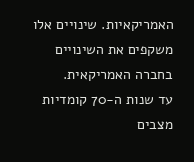האמריקאיות. שינויים אלו משקפים את השינויים בחברה האמריקאית.
עד שנות ה-70 קומדיות מצבים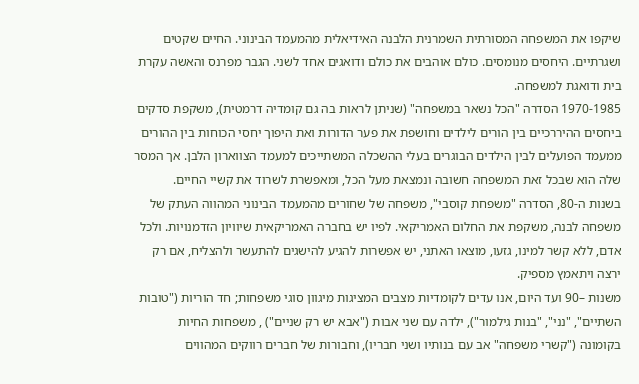שיקפו את המשפחה המסורתית השמרנית הלבנה האידיאלית מהמעמד הבינוני. החיים שקטים ושגרתיים. היחסים מנומסים. כולם אוהבים את כולם ודואגים אחד לשני. הגבר מפרנס והאשה עקרת בית ודואגת למשפחה.
1970-1985 הסדרה "הכל נשאר במשפחה" (שניתן לראות בה גם קומדיה דרמטית), משקפת סדקים ביחסים ההיררכיים בין הורים לילדים וחושפת את פער הדורות ואת היפוך יחסי הכוחות בין ההורים ממעמד הפועלים לבין הילדים הבוגרים בעלי ההשכלה המשתייכים למעמד הצווארון הלבן. אך המסר שלה הוא שבכל זאת המשפחה חשובה ונמצאת מעל הכל, ומאפשרת לשרוד את קשיי החיים.
בשנות ה-80, הסדרה "משפחת קוסבי", משפחה של שחורים מהמעמד הבינוני המהווה העתק של משפחה לבנה, משקפת את החלום האמריקאי. לפיו יש בחברה האמריקאית שיוויון הזדמנויות. ולכל אדם, ללא קשר למינו, גזעו, מוצאו האתני, יש אפשרות להגיע להישגים להתעשר ולהצליח, אם רק ירצה ויתאמץ מספיק.
משנות –90 ועד היום, אנו עדים לקומדיות מצבים המציגות מיגוון סוגי משפחות; חד הוריות ("טובות השתיים", "נני", "בנות גילמור"), ילדה עם שני אבות ("אבא יש רק שניים") , משפחות החיות בקומונה ("קשרי משפחה" אב עם בנותיו ושני חבריו), וחבורות של חברים רווקים המהווים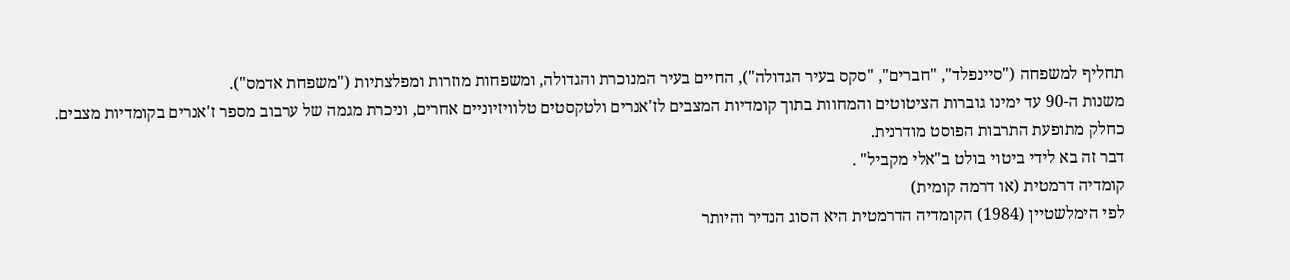תחליף למשפחה ("סיינפלד", "חברים", "סקס בעיר הגדולה"), החיים בעיר המנוכרת והגדולה, ומשפחות מוזרות ומפלצתיות ("משפחת אדמס").
משנות ה-90 עד ימינו גוברות הציטוטים והמחוות בתוך קומדיות המצבים לז'אנרים ולטקסטים טלוויזיוניים אחרים, וניכרת מגמה של ערבוב מספר ז'אנרים בקומדיות מצבים. כחלק מתופעת התרבות הפוסט מודרנית.
דבר זה בא לידי ביטוי בולט ב"אלי מקביל" .
קומדיה דרמטית (או דרמה קומית)
לפי הימלשטיין (1984) הקומדיה הדרמטית היא הסוג הנדיר והיותר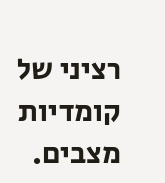רציני של קומדיות מצבים.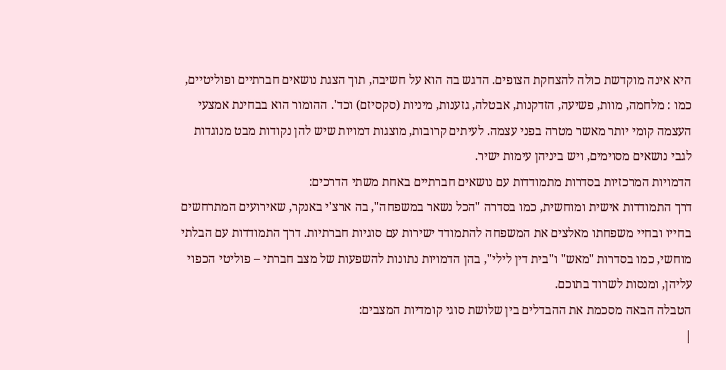היא אינה מוקדשת כולה להצחקת הצופים. הדגש בה הוא על חשיבה, תוך הצגת נושאים חברתיים ופוליטיים, כמו : מלחמה, מוות, פשיעה, הזדקנות, אבטלה, גזענות, מיניות (סקסיזם) וכד'. ההומור הוא בבחינת אמצעי העצמה קומי יותר מאשר מטרה בפני עצמה. לעיתים קרובות, מוצגות דמויות שיש להן נקודות מבט מנוגדות לגבי נושאים מסוימים, ויש ביניהן עימות ישיר.
הדמויות המרכזיות בסדרות מתמודדות עם נושאים חברתיים באחת משתי הדרכים:
דרך התמודדות אישית ומוחשית, כמו בסדרה "הכל נשאר במשפחה", בה ארצ'י באנקר, שאירועים המתרחשים בחייו ובחיי משפחתו מאלצים את המשפחה להתמודד ישירות עם סוגיות חברתיות. דרך התמודדות עם הבלתי מוחשי, כמו בסדרות "מאש" ו"בית דין לילי", בהן הדמויות נתונות להשפעות של מצב חברתי – פוליטי הכפוי עליהן, ומנסות לשרוד בתוכם.
הטבלה הבאה מסכמת את ההבדלים בין שלושת סוגי קומדיות המצבים:
|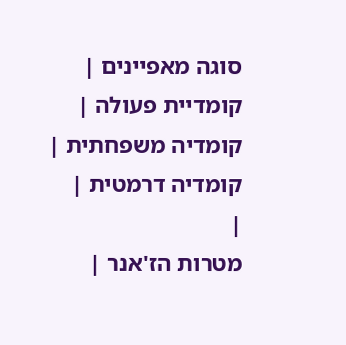סוגה מאפיינים |
קומדיית פעולה |
קומדיה משפחתית |
קומדיה דרמטית |
|
מטרות הז'אנר |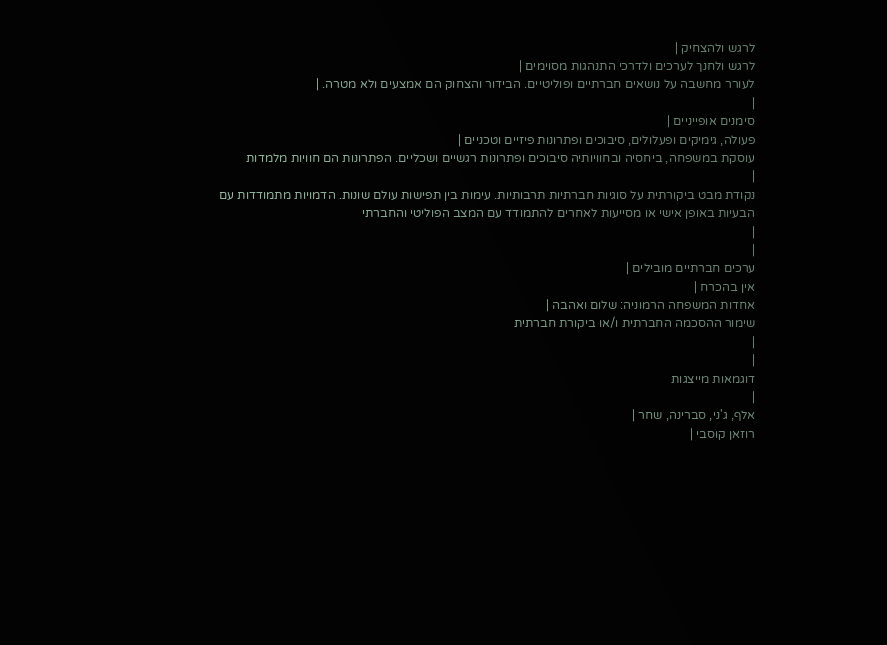לרגש ולהצחיק |
לרגש ולחנך לערכים ולדרכי התנהגות מסוימים |
לעורר מחשבה על נושאים חברתיים ופוליטיים. הבידור והצחוק הם אמצעים ולא מטרה. |
|
סימנים אופייניים |
פעולה, גימיקים ופעלולים, סיבוכים ופתרונות פיזיים וטכניים |
עוסקת במשפחה, ביחסיה ובחוויותיה סיבוכים ופתרונות רגשיים ושכליים. הפתרונות הם חוויות מלמדות
|
נקודת מבט ביקורתית על סוגיות חברתיות תרבותיות. עימות בין תפישות עולם שונות. הדמויות מתמודדות עם הבעיות באופן אישי או מסייעות לאחרים להתמודד עם המצב הפוליטי והחברתי
|
|
ערכים חברתיים מובילים |
אין בהכרח |
אחדות המשפחה הרמוניה: שלום ואהבה |
שימור ההסכמה החברתית ו/או ביקורת חברתית
|
|
דוגמאות מייצגות
|
אלף, ג'ני, סברינה, שחר |
רוזאן קוסבי |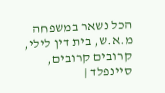הכל נשאר במשפחה מ.א.ש, בית דין לילי, קרובים קרובים, סיינפלד |